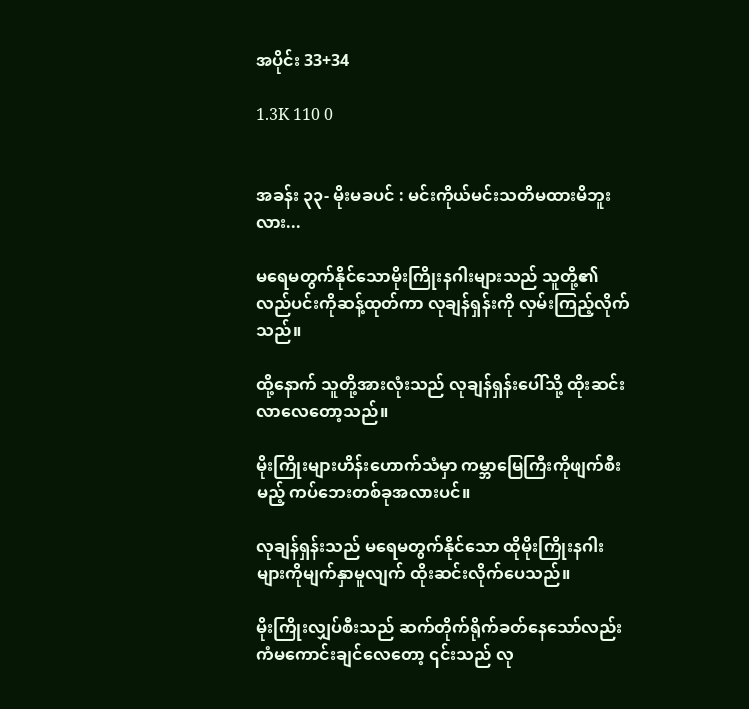အပိုင်း 33+34

1.3K 110 0


အခန်း ၃၃- မိုးမခပင် : မင်းကိုယ်မင်းသတိမထားမိဘူးလား...

မရေမတွက်နိုင်သောမိုးကြိုးနဂါးများသည် သူတို့၏လည်ပင်းကိုဆန့်ထုတ်ကာ လုချန်ရှန်းကို လှမ်းကြည့်လိုက်သည်။

ထို့နောက် သူတို့အားလုံးသည် လုချန်ရှန်းပေါ်သို့ ထိုးဆင်းလာလေတော့သည်။

မိုးကြိုးများဟိန်းဟောက်သံမှာ ကမ္ဘာမြေကြီးကိုဖျက်စီးမည့် ကပ်ဘေးတစ်ခုအလားပင်။

လုချန်ရှန်းသည် မရေမတွက်နိုင်သော ထိုမိုးကြိုးနဂါးများကိုမျက်နှာမူလျက် ထိုးဆင်းလိုက်ပေသည်။

မိုးကြိုးလျှပ်စီးသည် ဆက်တိုက်ရိုက်ခတ်နေသော်လည်း ကံမကောင်းချင်လေတော့ ၎င်းသည် လု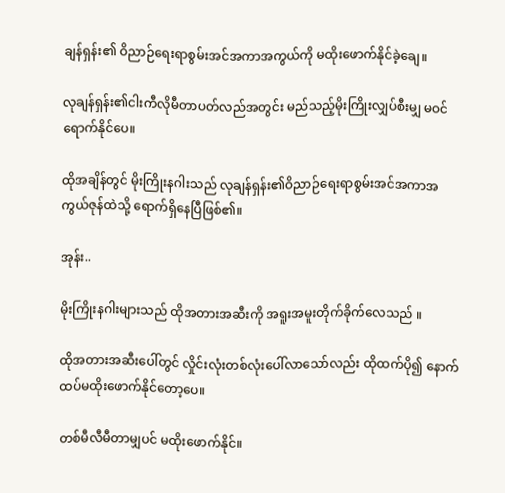ချန်ရှန်း၏ ဝိညာဉ်ရေးရာစွမ်းအင်အကာအကွယ်ကို မထိုးဖောက်နိုင်ခဲ့ချေ။

လုချန်ရှန်း၏ငါးကီလိုမီတာပတ်လည်အတွင်း မည်သည့်မိုးကြိုးလျှပ်စီးမျှ မဝင်ရောက်နိုင်ပေ။

ထိုအချိန်တွင် မိုးကြိုးနဂါးသည် လုချန်ရှန်း၏ဝိညာဉ်ရေးရာစွမ်းအင်အကာအကွယ်ဇုန်ထဲသို့ ရောက်ရှိနေပြီဖြစ်၏။

အုန်း..

မိုးကြိုးနဂါးများသည် ထိုအတားအဆီးကို အရူးအမူးတိုက်ခိုက်လေသည် ။

ထိုအတားအဆီးပေါ်တွင် လှိုင်းလုံးတစ်လုံးပေါ်လာသော်လည်း ထိုထက်ပို၍ နောက်ထပ်မထိုးဖောက်နိုင်တော့ပေ။

တစ်မီလီမီတာမျှပင် မထိုးဖောက်နိုင်။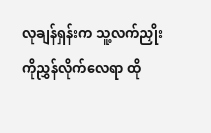လုချန်ရှန်းက သူ့လက်ညှိုးကိုညွှန်လိုက်လေရာ ထို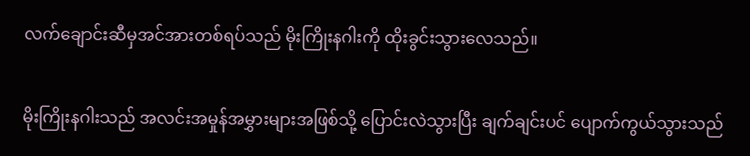လက်ချောင်းဆီမှအင်အားတစ်ရပ်သည် မိုးကြိုးနဂါးကို ထိုးခွင်းသွားလေသည်။

မိုးကြိုးနဂါးသည် အလင်းအမှုန်အမွှားများအဖြစ်သို့ ပြောင်းလဲသွားပြီး ချက်ချင်းပင် ပျောက်ကွယ်သွားသည်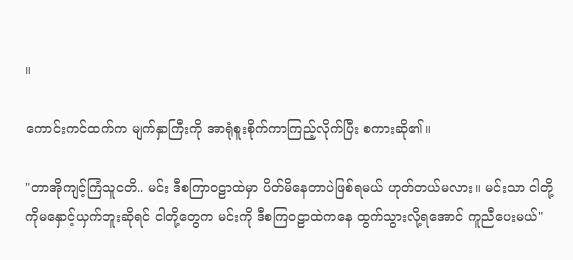။

ကောင်းကင်ထက်က မျက်နှာကြီးကို အာရုံစူးစိုက်ကာကြည့်လိုက်ပြီး စကားဆို၏။

"တာအိုကျင့်ကြံသူငတိ.. မင်း ဒီစကြာဝဠာထဲမှာ ပိတ်မိနေတာပဲဖြစ်ရမယ် ဟုတ်တယ်မလား။ မင်းသာ ငါတို့ကိုမနှောင့်ယှက်ဘူးဆိုရင် ငါတို့တွေက မင်းကို ဒီစကြဝဠာထဲကနေ ထွက်သွားလို့ရအောင် ကူညီပေးမယ်"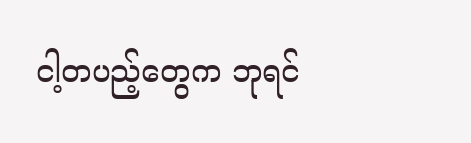ငါ့တပည့်တွေက ဘုရင်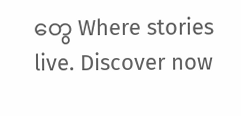တွေ Where stories live. Discover now